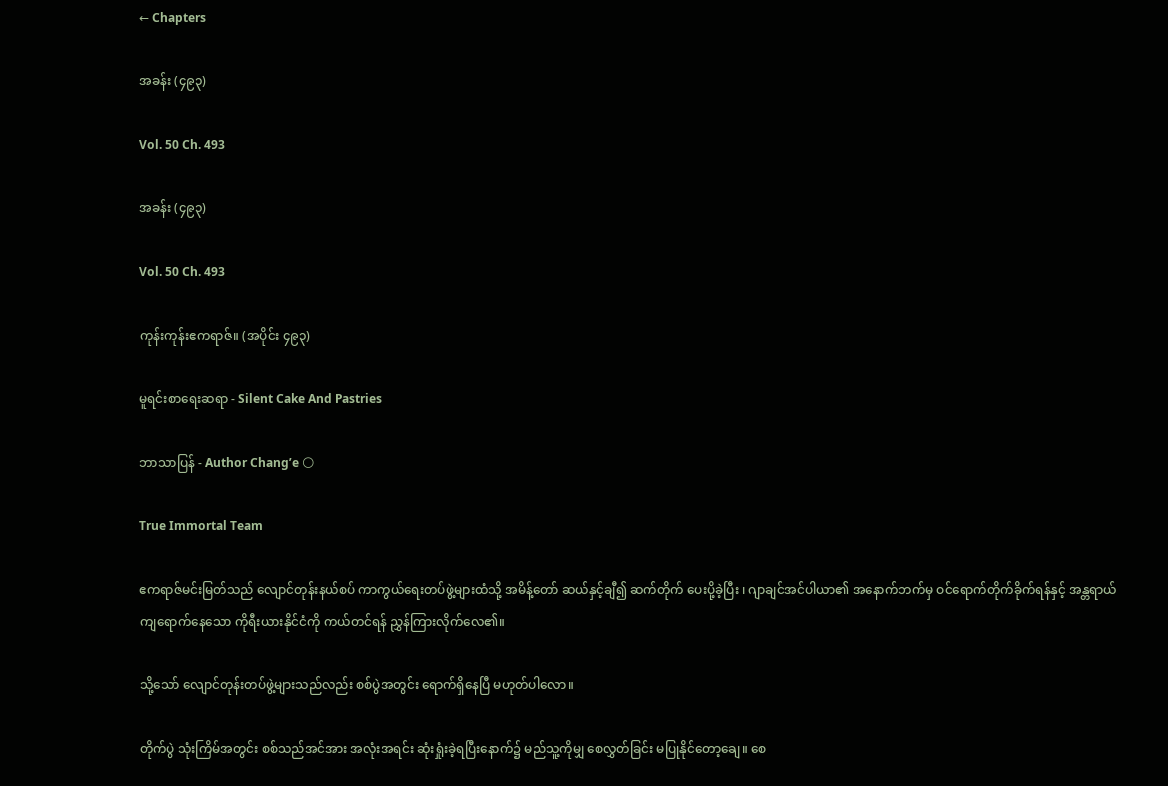← Chapters

အခန်း (၄၉၃)

Vol. 50 Ch. 493

အခန်း (၄၉၃)

Vol. 50 Ch. 493

ကုန်းကုန်းဧကရာဇ်။ (အပိုင်း ၄၉၃)

မူရင်းစာရေးဆရာ - Silent Cake And Pastries

ဘာသာပြန် - Author Chang’e 🌕

True Immortal Team

ဧကရာဇ်မင်းမြတ်သည် လျောင်တုန်းနယ်စပ် ကာကွယ်ရေးတပ်ဖွဲ့များထံသို့ အမိန့်တော် ဆယ်နှင့်ချီ၍ ဆက်တိုက် ပေးပို့ခဲ့ပြီး ၊ ဂျာချင်အင်ပါယာ၏ အနောက်ဘက်မှ ဝင်ရောက်တိုက်ခိုက်ရန်နှင့် အန္တရာယ်ကျရောက်နေသော ကိုရီးယားနိုင်ငံကို ကယ်တင်ရန် ညွှန်ကြားလိုက်လေ၏။

သို့သော် လျောင်တုန်းတပ်ဖွဲ့များသည်လည်း စစ်ပွဲအတွင်း ရောက်ရှိနေပြီ မဟုတ်ပါလော။

တိုက်ပွဲ သုံးကြိမ်အတွင်း စစ်သည်အင်အား အလုံးအရင်း ဆုံးရှုံးခဲ့ရပြီးနောက်၌ မည်သူ့ကိုမျှ စေလွှတ်ခြင်း မပြုနိုင်တော့ချေ။ စေ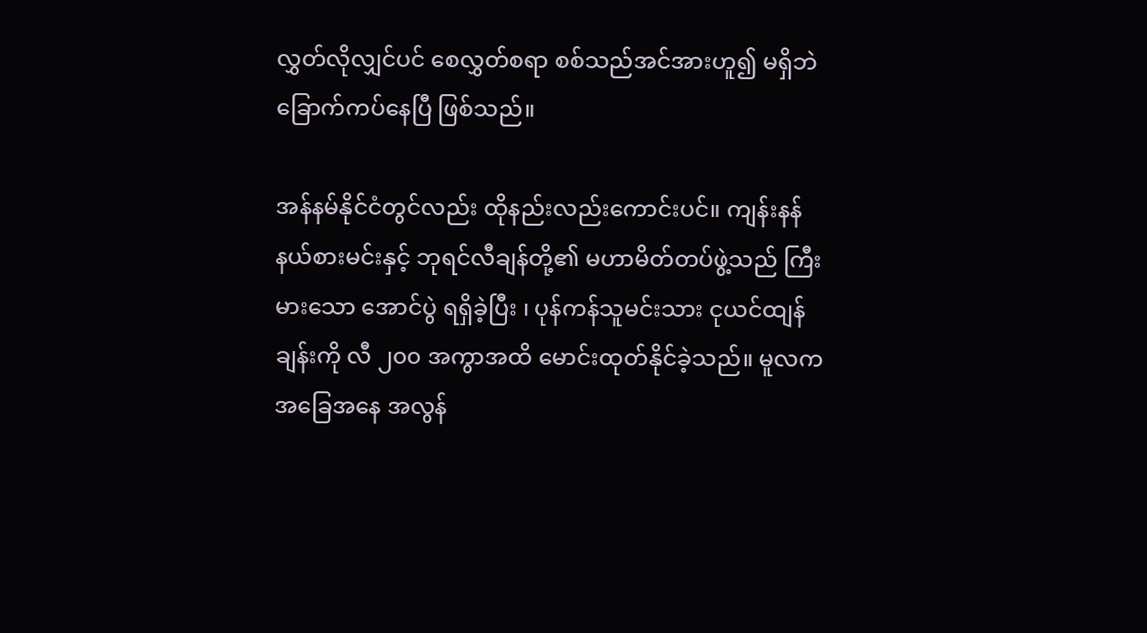လွှတ်လိုလျှင်ပင် စေလွှတ်စရာ စစ်သည်အင်အားဟူ၍ မရှိဘဲ ခြောက်ကပ်နေပြီ ဖြစ်သည်။

အန်နမ်နိုင်ငံတွင်လည်း ထိုနည်းလည်းကောင်းပင်။ ကျန်းနန်နယ်စားမင်းနှင့် ဘုရင်လီချန်တို့၏ မဟာမိတ်တပ်ဖွဲ့သည် ကြီးမားသော အောင်ပွဲ ရရှိခဲ့ပြီး ၊ ပုန်ကန်သူမင်းသား ငုယင်ထျန်ချန်းကို လီ ၂၀၀ အကွာအထိ မောင်းထုတ်နိုင်ခဲ့သည်။ မူလက အခြေအနေ အလွန်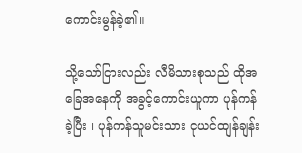ကောင်းမွန်ခဲ့၏။

သို့သော်ငြားလည်း လီမိသားစုသည် ထိုအခြေအနေကို အခွင့်ကောင်းယူကာ ပုန်ကန်ခဲ့ပြီး ၊ ပုန်ကန်သူမင်းသား ငုယင်ထျန်ချန်း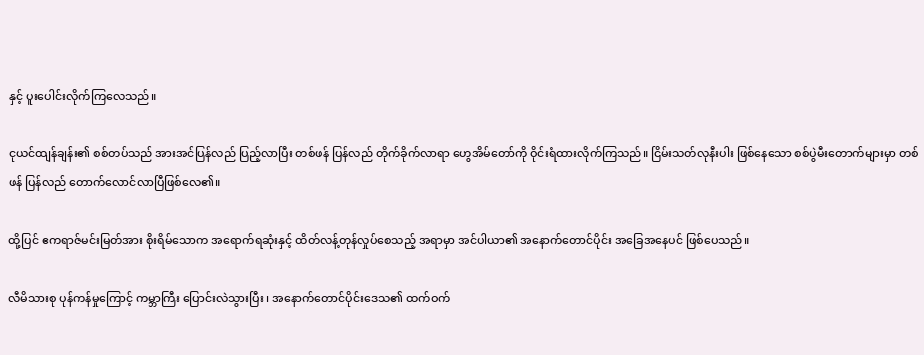နှင့် ပူးပေါင်းလိုက်ကြလေသည်။

ငုယင်ထျန်ချန်း၏ စစ်တပ်သည် အားအင်ပြန်လည် ပြည့်လာပြီး တစ်ဖန် ပြန်လည် တိုက်ခိုက်လာရာ ဟွေအိမ်တော်ကို ဝိုင်းရံထားလိုက်ကြသည်။ ငြိမ်းသတ်လုနီးပါး ဖြစ်နေသော စစ်ပွဲမီးတောက်များမှာ တစ်ဖန် ပြန်လည် တောက်လောင်လာပြီဖြစ်လေ၏။

ထို့ပြင် ဧကရာဇ်မင်းမြတ်အား စိုးရိမ်သောက အရောက်ရဆုံးနှင့် ထိတ်လန့်တုန်လှုပ်စေသည့် အရာမှာ အင်ပါယာ၏ အနောက်တောင်ပိုင်း အခြေအနေပင် ဖြစ်ပေသည်။

လီမိသားစု ပုန်ကန်မှုကြောင့် ကမ္ဘာကြီး ပြောင်းလဲသွားပြီး ၊ အနောက်တောင်ပိုင်းဒေသ၏ ထက်ဝက်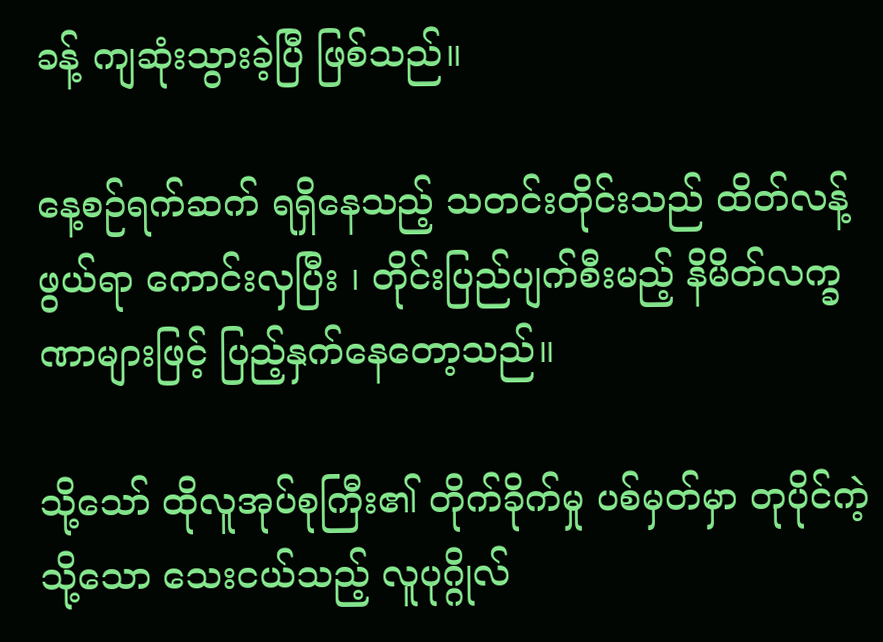ခန့် ကျဆုံးသွားခဲ့ပြီ ဖြစ်သည်။

နေ့စဉ်ရက်ဆက် ရရှိနေသည့် သတင်းတိုင်းသည် ထိတ်လန့်ဖွယ်ရာ ကောင်းလှပြီး ၊ တိုင်းပြည်ပျက်စီးမည့် နိမိတ်လက္ခဏာများဖြင့် ပြည့်နှက်နေတော့သည်။

သို့သော် ထိုလူအုပ်စုကြီး၏ တိုက်ခိုက်မှု ပစ်မှတ်မှာ တုပိုင်ကဲ့သို့သော သေးငယ်သည့် လူပုဂ္ဂိုလ်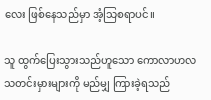လေး ဖြစ်နေသည်မှာ အံ့သြစရာပင်။

သူ ထွက်ပြေးသွားသည်ဟူသော ကောလာဟလ သတင်းမှားများကို မည်မျှ ကြားခဲ့ရသည်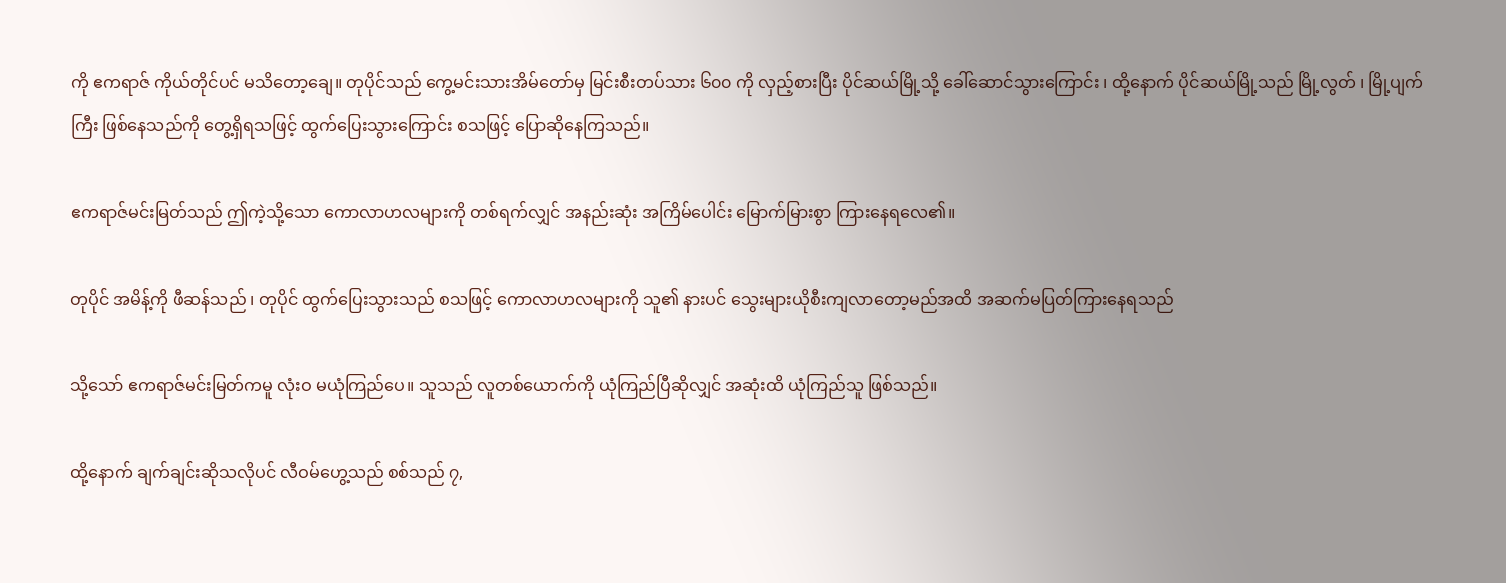ကို ဧကရာဇ် ကိုယ်တိုင်ပင် မသိတော့ချေ။ တုပိုင်သည် ကွေ့မင်းသားအိမ်တော်မှ မြင်းစီးတပ်သား ၆၀၀ ကို လှည့်စားပြီး ပိုင်ဆယ်မြို့သို့ ခေါ်ဆောင်သွားကြောင်း ၊ ထို့နောက် ပိုင်ဆယ်မြို့သည် မြို့လွတ် ၊ မြို့ပျက်ကြီး ဖြစ်နေသည်ကို တွေ့ရှိရသဖြင့် ထွက်ပြေးသွားကြောင်း စသဖြင့် ပြောဆိုနေကြသည်။

ဧကရာဇ်မင်းမြတ်သည် ဤကဲ့သို့သော ကောလာဟလများကို တစ်ရက်လျှင် အနည်းဆုံး အကြိမ်ပေါင်း မြောက်မြားစွာ ကြားနေရလေ၏။

တုပိုင် အမိန့်ကို ဖီဆန်သည် ၊ တုပိုင် ထွက်ပြေးသွားသည် စသဖြင့် ကောလာဟလများကို သူ၏ နားပင် သွေးများယိုစီးကျလာတော့မည်အထိ အဆက်မပြတ်ကြားနေရသည်

သို့သော် ဧကရာဇ်မင်းမြတ်ကမူ လုံးဝ မယုံကြည်ပေ။ သူသည် လူတစ်ယောက်ကို ယုံကြည်ပြီဆိုလျှင် အဆုံးထိ ယုံကြည်သူ ဖြစ်သည်။

ထို့နောက် ချက်ချင်းဆိုသလိုပင် လီဝမ်ဟွေ့သည် စစ်သည် ၇,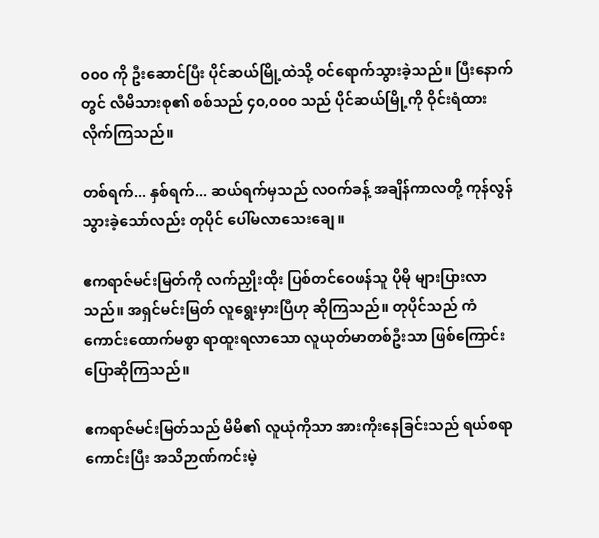၀၀၀ ကို ဦးဆောင်ပြီး ပိုင်ဆယ်မြို့ထဲသို့ ဝင်ရောက်သွားခဲ့သည်။ ပြီးနောက်တွင် လီမိသားစု၏ စစ်သည် ၄၀,၀၀၀ သည် ပိုင်ဆယ်မြို့ကို ဝိုင်းရံထားလိုက်ကြသည်။

တစ်ရက်... နှစ်ရက်... ဆယ်ရက်မှသည် လဝက်ခန့် အချိန်ကာလတို့ ကုန်လွန်သွားခဲ့သော်လည်း တုပိုင် ပေါ်မလာသေးချေ။

ဧကရာဇ်မင်းမြတ်ကို လက်ညှိုးထိုး ပြစ်တင်ဝေဖန်သူ ပိုမို များပြားလာသည်။ အရှင်မင်းမြတ် လူရွေးမှားပြီဟု ဆိုကြသည်။ တုပိုင်သည် ကံကောင်းထောက်မစွာ ရာထူးရလာသော လူယုတ်မာတစ်ဦးသာ ဖြစ်ကြောင်း ပြောဆိုကြသည်။

ဧကရာဇ်မင်းမြတ်သည် မိမိ၏ လူယုံကိုသာ အားကိုးနေခြင်းသည် ရယ်စရာကောင်းပြီး အသိဉာဏ်ကင်းမဲ့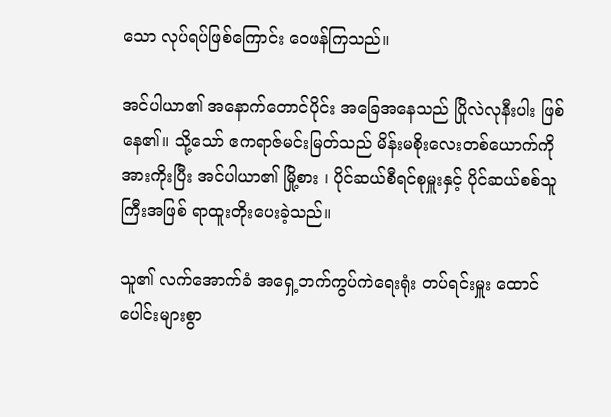သော လုပ်ရပ်ဖြစ်ကြောင်း ဝေဖန်ကြသည်။

အင်ပါယာ၏ အနောက်တောင်ပိုင်း အခြေအနေသည် ပြိုလဲလုနီးပါး ဖြစ်နေ၏။ သို့သော် ဧကရာဇ်မင်းမြတ်သည် မိန်းမစိုးလေးတစ်ယောက်ကို အားကိုးပြီး အင်ပါယာ၏ မြို့စား ၊ ပိုင်ဆယ်စီရင်စုမှူးနှင့် ပိုင်ဆယ်စစ်သူကြီးအဖြစ် ရာထူးတိုးပေးခဲ့သည်။

သူ၏ လက်အောက်ခံ အရှေ့ဘက်ကွပ်ကဲရေးရုံး တပ်ရင်းမှူး ထောင်ပေါင်းများစွာ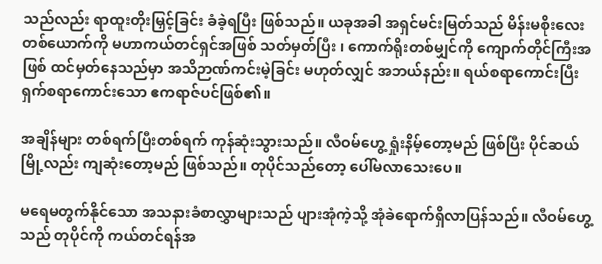သည်လည်း ရာထူးတိုးမြှင့်ခြင်း ခံခဲ့ရပြီး ဖြစ်သည်။ ယခုအခါ အရှင်မင်းမြတ်သည် မိန်းမစိုးလေးတစ်ယောက်ကို မဟာကယ်တင်ရှင်အဖြစ် သတ်မှတ်ပြီး ၊ ကောက်ရိုးတစ်မျှင်ကို ကျောက်တိုင်ကြီးအဖြစ် ထင်မှတ်နေသည်မှာ အသိဉာဏ်ကင်းမဲ့ခြင်း မဟုတ်လျှင် အဘယ်နည်း။ ရယ်စရာကောင်းပြီး ရှက်စရာကောင်းသော ဧကရာဇ်ပင်ဖြစ်၏။

အချိန်များ တစ်ရက်ပြီးတစ်ရက် ကုန်ဆုံးသွားသည်။ လီဝမ်ဟွေ့ ရှုံးနိမ့်တော့မည် ဖြစ်ပြီး ပိုင်ဆယ်မြို့လည်း ကျဆုံးတော့မည် ဖြစ်သည်။ တုပိုင်သည်တော့ ပေါ်မလာသေးပေ။

မရေမတွက်နိုင်သော အသနားခံစာလွှာများသည် ပျားအုံကဲ့သို့ အုံခဲရောက်ရှိလာပြန်သည်။ လီဝမ်ဟွေ့သည် တုပိုင်ကို ကယ်တင်ရန်အ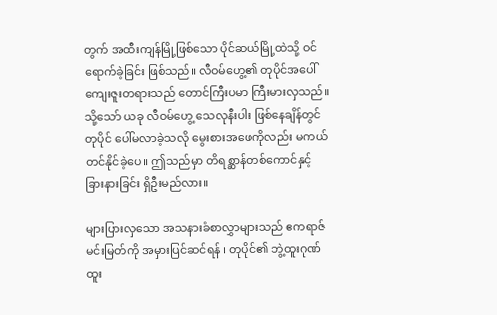တွက် အထီးကျန်မြို့ဖြစ်သော ပိုင်ဆယ်မြို့ထဲသို့ ဝင်ရောက်ခဲ့ခြင်း ဖြစ်သည်။ လီဝမ်ဟွေ့၏ တုပိုင်အပေါ် ကျေးဇူးတရားသည် တောင်ကြီးပမာ ကြီးမားလှသည်။ သို့သော် ယခု လီဝမ်ဟွေ့ သေလုနီးပါး ဖြစ်နေချိန်တွင် တုပိုင် ပေါ်မလာခဲ့သလို မွေးစားအဖေကိုလည်း မကယ်တင်နိုင်ခဲ့ပေ။ ဤသည်မှာ တိရစ္ဆာန်တစ်ကောင်နှင့် ခြားနားခြင်း ရှိဦးမည်လား။

များပြားလှသော အသနားခံစာလွှာများသည် ဧကရာဇ်မင်းမြတ်ကို အမှားပြင်ဆင်ရန် ၊ တုပိုင်၏ ဘွဲ့ထူးဂုဏ်ထူး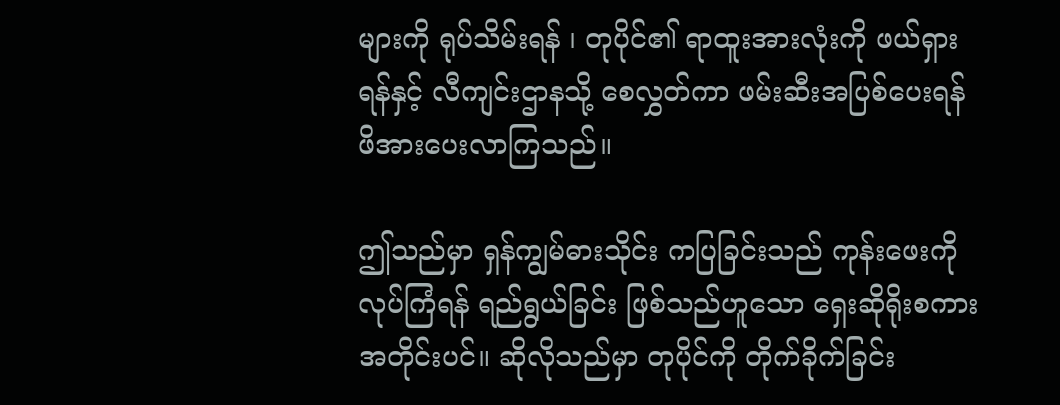များကို ရုပ်သိမ်းရန် ၊ တုပိုင်၏ ရာထူးအားလုံးကို ဖယ်ရှားရန်နှင့် လီကျင်းဌာနသို့ စေလွှတ်ကာ ဖမ်းဆီးအပြစ်ပေးရန် ဖိအားပေးလာကြသည်။

ဤသည်မှာ ရှန်ကျွမ်ဓားသိုင်း ကပြခြင်းသည် ကုန်းဖေးကို လုပ်ကြံရန် ရည်ရွယ်ခြင်း ဖြစ်သည်ဟူသော ရှေးဆိုရိုးစကားအတိုင်းပင်။ ဆိုလိုသည်မှာ တုပိုင်ကို တိုက်ခိုက်ခြင်း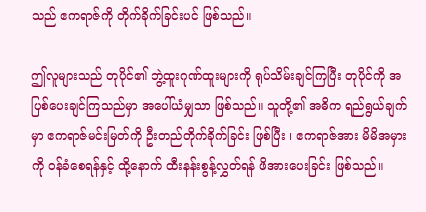သည် ဧကရာဇ်ကို တိုက်ခိုက်ခြင်းပင် ဖြစ်သည်။

ဤလူများသည် တုပိုင်၏ ဘွဲ့ထူးဂုဏ်ထူးများကို ရုပ်သိမ်းချင်ကြပြီး တုပိုင်ကို အပြစ်ပေးချင်ကြသည်မှာ အပေါ်ယံမျှသာ ဖြစ်သည်။ သူတို့၏ အဓိက ရည်ရွယ်ချက်မှာ ဧကရာဇ်မင်းမြတ်ကို ဦးတည်တိုက်ခိုက်ခြင်း ဖြစ်ပြီး ၊ ဧကရာဇ်အား မိမိအမှားကို ဝန်ခံစေရန်နှင့် ထို့နောက် ထီးနန်းစွန့်လွှတ်ရန် ဖိအားပေးခြင်း ဖြစ်သည်။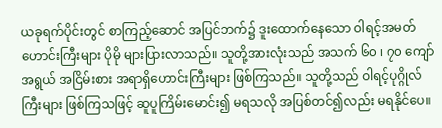ယခုရက်ပိုင်းတွင် စာကြည့်ဆောင် အပြင်ဘက်၌ ဒူးထောက်နေသော ဝါရင့်အမတ်ဟောင်းကြီးများ ပိုမို များပြားလာသည်။ သူတို့အားလုံးသည် အသက် ၆၀ ၊ ၇၀ ကျော်အရွယ် အငြိမ်းစား အရာရှိဟောင်းကြီးများ ဖြစ်ကြသည်။ သူတို့သည် ဝါရင့်ပုဂ္ဂိုလ်ကြီးများ ဖြစ်ကြသဖြင့် ဆူပူကြိမ်းမောင်း၍ မရသလို အပြစ်တင်၍လည်း မရနိုင်ပေ။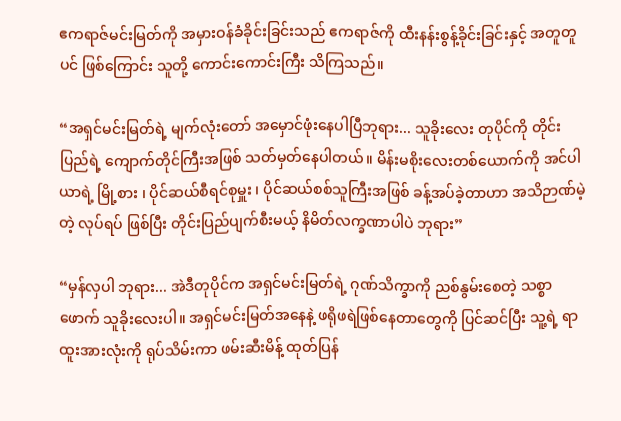ဧကရာဇ်မင်းမြတ်ကို အမှားဝန်ခံခိုင်းခြင်းသည် ဧကရာဇ်ကို ထီးနန်းစွန့်ခိုင်းခြင်းနှင့် အတူတူပင် ဖြစ်ကြောင်း သူတို့ ကောင်းကောင်းကြီး သိကြသည်။

“အရှင်မင်းမြတ်ရဲ့ မျက်လုံးတော် အမှောင်ဖုံးနေပါပြီဘုရား... သူခိုးလေး တုပိုင်ကို တိုင်းပြည်ရဲ့ ကျောက်တိုင်ကြီးအဖြစ် သတ်မှတ်နေပါတယ်။ မိန်းမစိုးလေးတစ်ယောက်ကို အင်ပါယာရဲ့ မြို့စား ၊ ပိုင်ဆယ်စီရင်စုမှူး ၊ ပိုင်ဆယ်စစ်သူကြီးအဖြစ် ခန့်အပ်ခဲ့တာဟာ အသိဉာဏ်မဲ့တဲ့ လုပ်ရပ် ဖြစ်ပြီး တိုင်းပြည်ပျက်စီးမယ့် နိမိတ်လက္ခဏာပါပဲ ဘုရား”

“မှန်လှပါ ဘုရား... အဲဒီတုပိုင်က အရှင်မင်းမြတ်ရဲ့ ဂုဏ်သိက္ခာကို ညစ်နွမ်းစေတဲ့ သစ္စာဖောက် သူခိုးလေးပါ။ အရှင်မင်းမြတ်အနေနဲ့ ဖရိုဖရဲဖြစ်နေတာတွေကို ပြင်ဆင်ပြီး သူ့ရဲ့ ရာထူးအားလုံးကို ရုပ်သိမ်းကာ ဖမ်းဆီးမိန့် ထုတ်ပြန်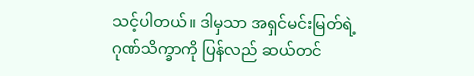သင့်ပါတယ်။ ဒါမှသာ အရှင်မင်းမြတ်ရဲ့ ဂုဏ်သိက္ခာကို ပြန်လည် ဆယ်တင်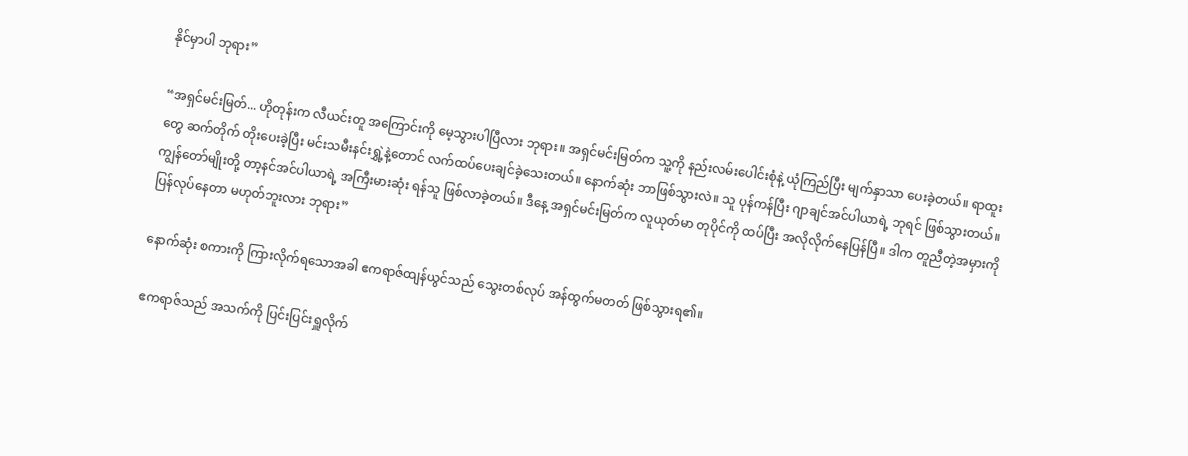နိုင်မှာပါ ဘုရား”

“အရှင်မင်းမြတ်... ဟိုတုန်းက လီယင်းတူ အကြောင်းကို မေ့သွားပါပြီလား ဘုရား။ အရှင်မင်းမြတ်က သူ့ကို နည်းလမ်းပေါင်းစုံနဲ့ ယုံကြည်ပြီး မျက်နှာသာ ပေးခဲ့တယ်။ ရာထူးတွေ ဆက်တိုက် တိုးပေးခဲ့ပြီး မင်းသမီးနင်းရွှဲ့နဲ့တောင် လက်ထပ်ပေးချင်ခဲ့သေးတယ်။ နောက်ဆုံး ဘာဖြစ်သွားလဲ။ သူ ပုန်ကန်ပြီး ဂျာချင်အင်ပါယာရဲ့ ဘုရင် ဖြစ်သွားတယ်။ ကျွန်တော်မျိုးတို့ တာ့နင်အင်ပါယာရဲ့ အကြီးမားဆုံး ရန်သူ ဖြစ်လာခဲ့တယ်။ ဒီနေ့ အရှင်မင်းမြတ်က လူယုတ်မာ တုပိုင်ကို ထပ်ပြီး အလိုလိုက်နေပြန်ပြီ။ ဒါက တူညီတဲ့အမှားကို ပြန်လုပ်နေတာ မဟုတ်ဘူးလား ဘုရား”

နောက်ဆုံး စကားကို ကြားလိုက်ရသောအခါ ဧကရာဇ်ထျန်ယွင်သည် သွေးတစ်လုပ် အန်ထွက်မတတ် ဖြစ်သွားရ၏။

ဧကရာဇ်သည် အသက်ကို ပြင်းပြင်းရှူလိုက်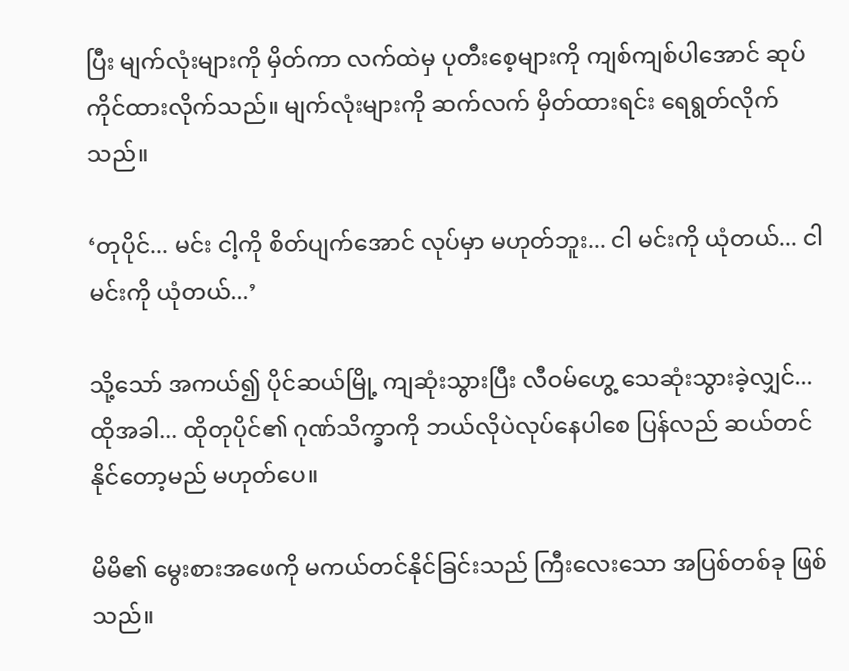ပြီး မျက်လုံးများကို မှိတ်ကာ လက်ထဲမှ ပုတီးစေ့များကို ကျစ်ကျစ်ပါအောင် ဆုပ်ကိုင်ထားလိုက်သည်။ မျက်လုံးများကို ဆက်လက် မှိတ်ထားရင်း ရေရွတ်လိုက်သည်။

‘တုပိုင်... မင်း ငါ့ကို စိတ်ပျက်အောင် လုပ်မှာ မဟုတ်ဘူး... ငါ မင်းကို ယုံတယ်... ငါ မင်းကို ယုံတယ်...’

သို့သော် အကယ်၍ ပိုင်ဆယ်မြို့ ကျဆုံးသွားပြီး လီဝမ်ဟွေ့ သေဆုံးသွားခဲ့လျှင်... ထိုအခါ... ထိုတုပိုင်၏ ဂုဏ်သိက္ခာကို ဘယ်လိုပဲလုပ်နေပါစေ ပြန်လည် ဆယ်တင်နိုင်တော့မည် မဟုတ်ပေ။

မိမိ၏ မွေးစားအဖေကို မကယ်တင်နိုင်ခြင်းသည် ကြီးလေးသော အပြစ်တစ်ခု ဖြစ်သည်။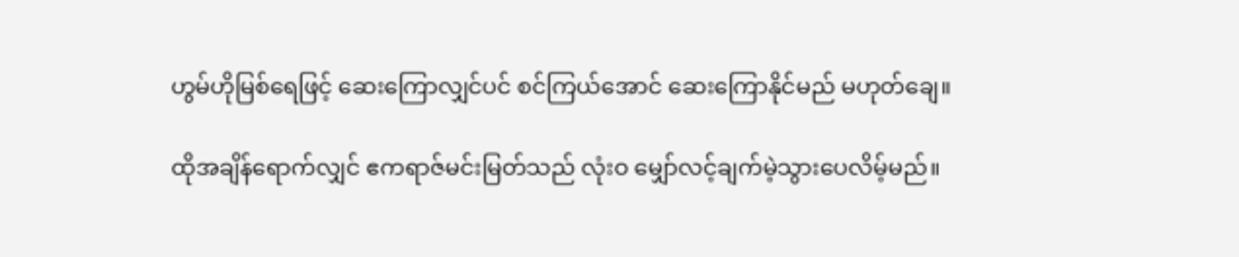ဟွမ်ဟိုမြစ်ရေဖြင့် ဆေးကြောလျှင်ပင် စင်ကြယ်အောင် ဆေးကြောနိုင်မည် မဟုတ်ချေ။

ထိုအချိန်ရောက်လျှင် ဧကရာဇ်မင်းမြတ်သည် လုံးဝ မျှော်လင့်ချက်မဲ့သွားပေလိမ့်မည်။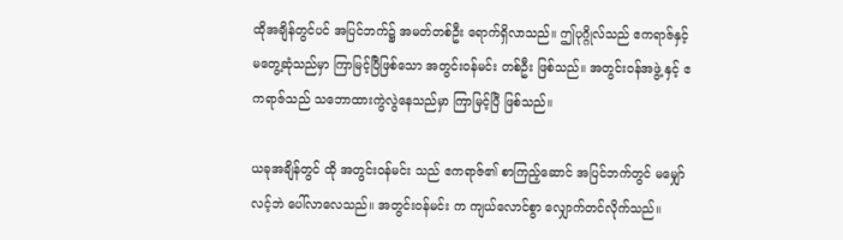ထိုအချိန်တွင်ပင် အပြင်ဘက်၌ အမတ်တစ်ဦး ရောက်ရှိလာသည်။ ဤပုဂ္ဂိုလ်သည် ဧကရာဇ်နှင့် မတွေ့ဆုံသည်မှာ ကြာမြင့်ပြီဖြစ်သော အတွင်းဝန်မင်း တစ်ဦး ဖြစ်သည်။ အတွင်းဝန်အဖွဲ့ နှင့် ဧကရာဇ်သည် သဘောထားကွဲလွဲနေသည်မှာ ကြာမြင့်ပြီ ဖြစ်သည်။

ယခုအချိန်တွင် ထို အတွင်းဝန်မင်း သည် ဧကရာဇ်၏ စာကြည့်ဆောင် အပြင်ဘက်တွင် မမျှော်လင့်ဘဲ ပေါ်လာလေသည်။ အတွင်းဝန်မင်း က ကျယ်လောင်စွာ လျှောက်တင်လိုက်သည်။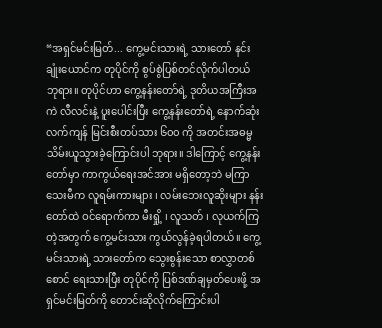“အရှင်မင်းမြတ်... ကွေ့မင်းသားရဲ့ သားတော် နင်းချုံးယောင်က တုပိုင်ကို စွပ်စွဲပြစ်တင်လိုက်ပါတယ် ဘုရား။ တုပိုင်ဟာ ကွေ့နန်းတော်ရဲ့ ဒုတိယအကြီးအကဲ လီလင်းနဲ့ ပူးပေါင်းပြီး ကွေ့နန်းတော်ရဲ့ နောက်ဆုံးလက်ကျန် မြင်းစီးတပ်သား ၆၀၀ ကို အတင်းအဓမ္မ သိမ်းယူသွားခဲ့ကြောင်းပါ ဘုရား။ ဒါကြောင့် ကွေ့နန်းတော်မှာ ကာကွယ်ရေးအင်အား မရှိတော့ဘဲ မကြာသေးမီက လူရမ်းကားများ ၊ လမ်းဘေးလူဆိုးများ နန်းတော်ထဲ ဝင်ရောက်ကာ မီးရှို့ ၊ လူသတ် ၊ လုယက်ကြတဲ့အတွက် ကွေ့မင်းသား ကွယ်လွန်ခဲ့ရပါတယ်။ ကွေ့မင်းသားရဲ့ သားတော်က သွေးစွန်းသော စာလွှာတစ်စောင် ရေးသားပြီး တုပိုင်ကို ပြစ်ဒဏ်ချမှတ်ပေးဖို့ အရှင်မင်းမြတ်ကို တောင်းဆိုလိုက်ကြောင်းပါ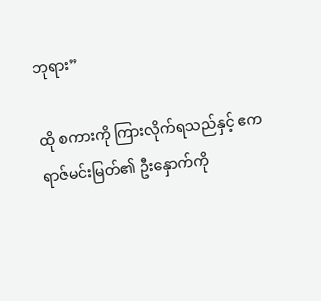ဘုရား”

ထို စကားကို ကြားလိုက်ရသည်နှင့် ဧကရာဇ်မင်းမြတ်၏ ဦးနှောက်ကို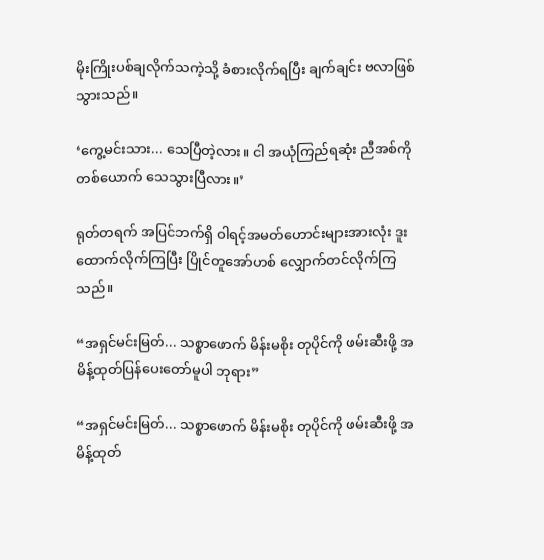မိုးကြိုးပစ်ချလိုက်သကဲ့သို့ ခံစားလိုက်ရပြီး ချက်ချင်း ဗလာဖြစ်သွားသည်။

‘ကွေ့မင်းသား... သေပြီတဲ့လား။ ငါ အယုံကြည်ရဆုံး ညီအစ်ကိုတစ်ယောက် သေသွားပြီလား။’

ရုတ်တရက် အပြင်ဘက်ရှိ ဝါရင့်အမတ်ဟောင်းများအားလုံး ဒူးထောက်လိုက်ကြပြီး ပြိုင်တူအော်ဟစ် လျှောက်တင်လိုက်ကြသည်။

“အရှင်မင်းမြတ်... သစ္စာဖောက် မိန်းမစိုး တုပိုင်ကို ဖမ်းဆီးဖို့ အမိန့်ထုတ်ပြန်ပေးတော်မူပါ ဘုရား”

“အရှင်မင်းမြတ်... သစ္စာဖောက် မိန်းမစိုး တုပိုင်ကို ဖမ်းဆီးဖို့ အမိန့်ထုတ်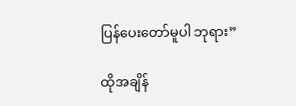ပြန်ပေးတော်မူပါ ဘုရား”

ထိုအချိန်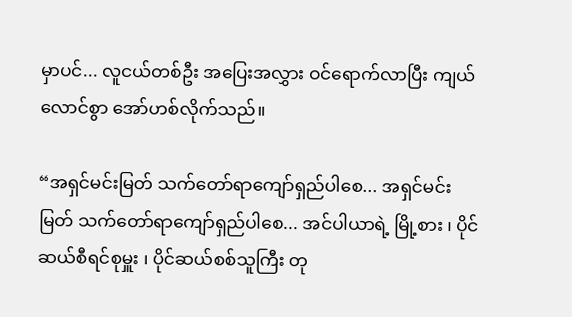မှာပင်... လူငယ်တစ်ဦး အပြေးအလွှား ဝင်ရောက်လာပြီး ကျယ်လောင်စွာ အော်ဟစ်လိုက်သည်။

“အရှင်မင်းမြတ် သက်တော်ရာကျော်ရှည်ပါစေ... အရှင်မင်းမြတ် သက်တော်ရာကျော်ရှည်ပါစေ... အင်ပါယာရဲ့ မြို့စား ၊ ပိုင်ဆယ်စီရင်စုမှူး ၊ ပိုင်ဆယ်စစ်သူကြီး တု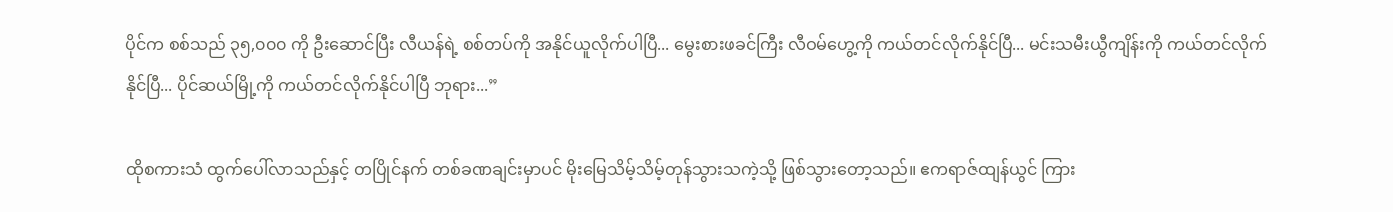ပိုင်က စစ်သည် ၃၅,၀၀၀ ကို ဦးဆောင်ပြီး လီယန်ရဲ့ စစ်တပ်ကို အနိုင်ယူလိုက်ပါပြီ... မွေးစားဖခင်ကြီး လီဝမ်ဟွေ့ကို ကယ်တင်လိုက်နိုင်ပြီ... မင်းသမီးယွီကျိန်းကို ကယ်တင်လိုက်နိုင်ပြီ... ပိုင်ဆယ်မြို့ကို ကယ်တင်လိုက်နိုင်ပါပြီ ဘုရား...”

ထိုစကားသံ ထွက်ပေါ်လာသည်နှင့် တပြိုင်နက် တစ်ခဏချင်းမှာပင် မိုးမြေသိမ့်သိမ့်တုန်သွားသကဲ့သို့ ဖြစ်သွားတော့သည်။ ဧကရာဇ်ထျန်ယွင် ကြား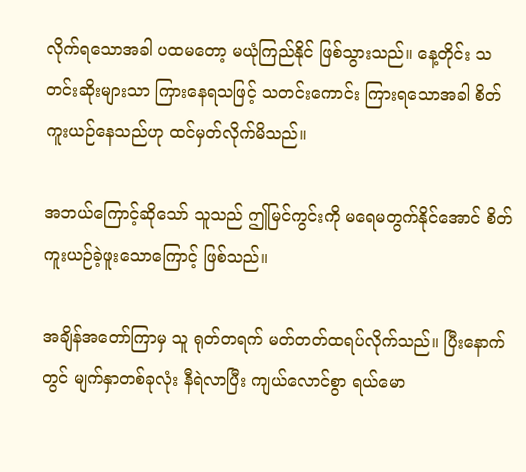လိုက်ရသောအခါ ပထမတော့ မယုံကြည်နိုင် ဖြစ်သွားသည်။ နေ့တိုင်း သတင်းဆိုးများသာ ကြားနေရသဖြင့် သတင်းကောင်း ကြားရသောအခါ စိတ်ကူးယဉ်နေသည်ဟု ထင်မှတ်လိုက်မိသည်။

အဘယ်ကြောင့်ဆိုသော် သူသည် ဤမြင်ကွင်းကို မရေမတွက်နိုင်အောင် စိတ်ကူးယဉ်ခဲ့ဖူးသောကြောင့် ဖြစ်သည်။

အချိန်အတော်ကြာမှ သူ ရုတ်တရက် မတ်တတ်ထရပ်လိုက်သည်။ ပြီးနောက်တွင် မျက်နှာတစ်ခုလုံး နီရဲလာပြီး ကျယ်လောင်စွာ ရယ်မော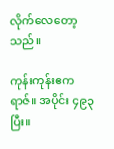လိုက်လေတော့သည်။

ကုန်းကုန်းဧကရာဇ်။ အပိုင်း ၄၉၃ ပြီး။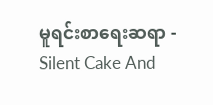မူရင်းစာရေးဆရာ - Silent Cake And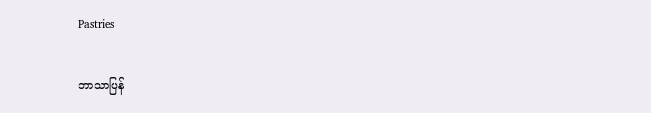Pastries

ဘာသာပြန်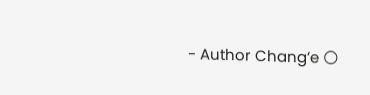- Author Chang’e 🌕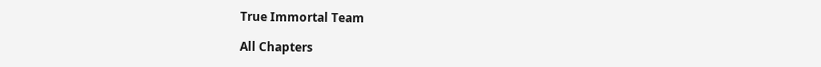True Immortal Team

All Chapters